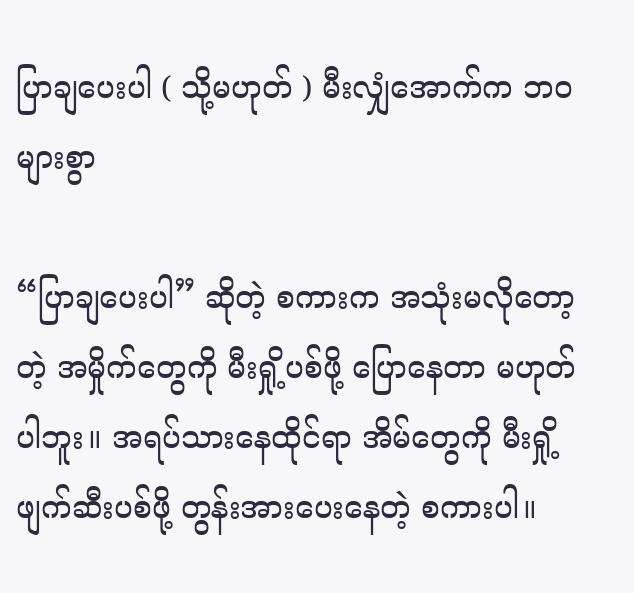ပြာချပေးပါ ( သို့မဟုတ် ) မီးလျှံအောက်က ဘဝများစွာ

“ပြာချပေးပါ” ဆိုတဲ့ စကားက အသုံးမလိုတော့တဲ့ အမှိုက်တွေကို မီးရှို့ပစ်ဖို့ ပြောနေတာ မဟုတ်ပါဘူး။ အရပ်သားနေထိုင်ရာ အိမ်တွေကို မီးရှို့ဖျက်ဆီးပစ်ဖို့ တွန်းအားပေးနေတဲ့ စကားပါ။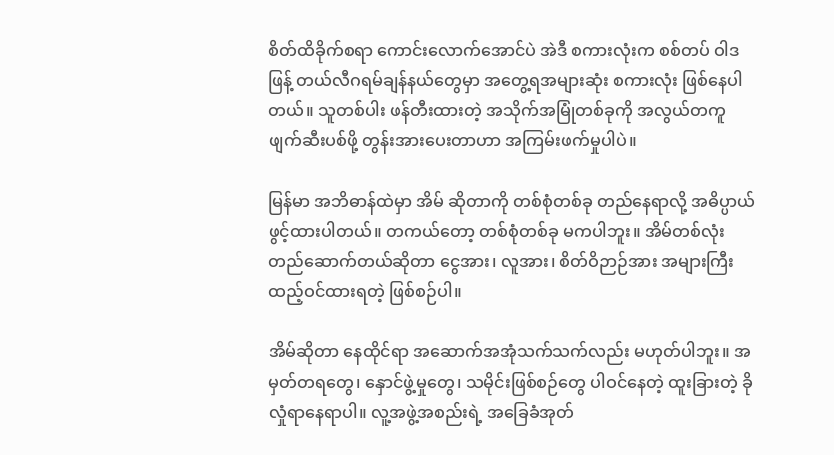စိတ်ထိခိုက်စရာ ကောင်းလောက်အောင်ပဲ အဲဒီ စကားလုံးက စစ်တပ် ဝါဒဖြန့် တယ်လီဂရမ်ချန်နယ်တွေမှာ အတွေ့ရအများဆုံး စကားလုံး ဖြစ်နေပါတယ်။ သူတစ်ပါး ဖန်တီးထားတဲ့ အသိုက်အမြုံတစ်ခုကို အလွယ်တကူ ဖျက်ဆီးပစ်ဖို့ တွန်းအားပေးတာဟာ အကြမ်းဖက်မှုပါပဲ။

မြန်မာ အဘိဓာန်ထဲမှာ အိမ် ဆိုတာကို တစ်စုံတစ်ခု တည်နေရာလို့ အဓိပ္ပာယ်ဖွင့်ထားပါတယ်။ တကယ်တော့ တစ်စုံတစ်ခု မကပါဘူး။ အိမ်တစ်လုံး တည်ဆောက်တယ်ဆိုတာ ငွေအား၊ လူအား၊ စိတ်ဝိဉာဉ်အား အများကြီး ထည့်ဝင်ထားရတဲ့ ဖြစ်စဉ်ပါ။

အိမ်ဆိုတာ နေထိုင်ရာ အဆောက်အအုံသက်သက်လည်း မဟုတ်ပါဘူး။ အမှတ်တရတွေ၊ နှောင်ဖွဲ့မှုတွေ၊ သမိုင်းဖြစ်စဉ်တွေ ပါဝင်နေတဲ့ ထူးခြားတဲ့ ခိုလှုံရာနေရာပါ။ လူ့အဖွဲ့အစည်းရဲ့ အခြေခံအုတ်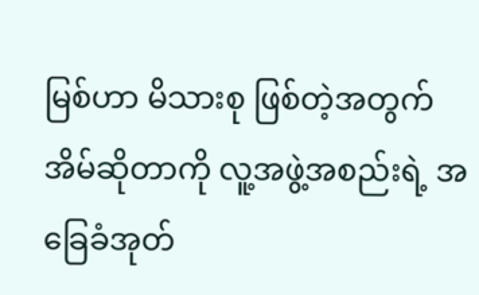မြစ်ဟာ မိသားစု ဖြစ်တဲ့အတွက် အိမ်ဆိုတာကို လူ့အဖွဲ့အစည်းရဲ့ အခြေခံအုတ်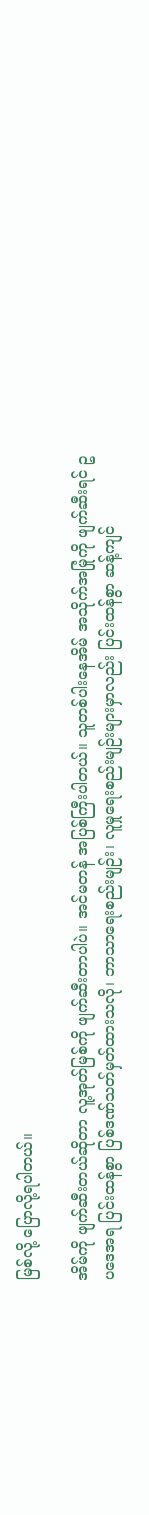မြစ်လို့ ပြောလို့ရပါတယ်။

အိမ်ကို ဖျက်ဆီးတယ်ဆိုတာ လူ့အုတ်မြစ်ကို ဖျက်ဆီးတာပါပဲ။ အင်မတန် အပြစ်ကြီးပါတယ်။ သူတစ်ပါးနေအိမ် အသိုက်အမြုံကို ဖျက်ဆီးရင် ဥပဒေအရ ပြင်းထန်စွာ ပြစ်ဒဏ်သတ်မှတ်ထားသလို၊ ဘာသာရေးစည်းမျဉ်း၊ လူမှုရေးစည်းမျဉ်းများမှာလည်း ပြင်းထန်စွာ ဆန့်ကျင်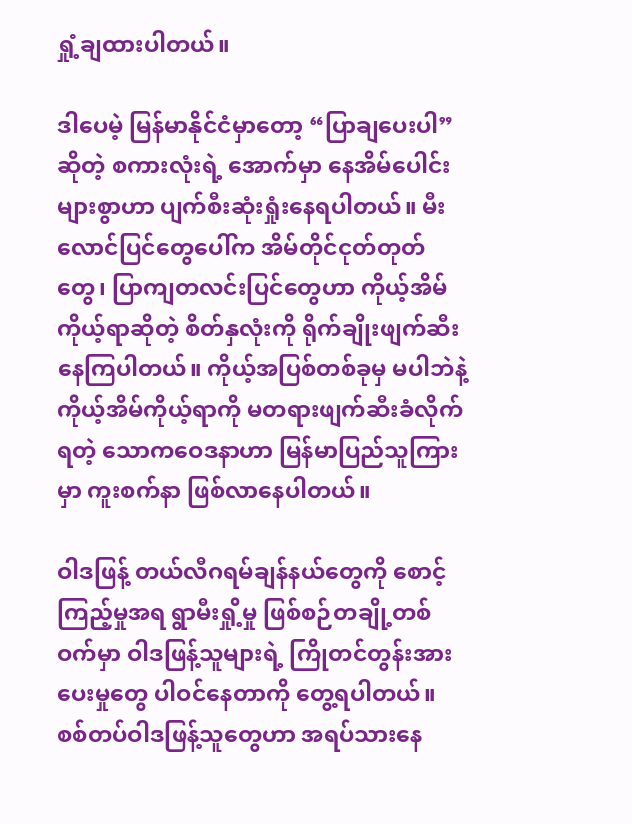ရှုံ့ချထားပါတယ်။

ဒါပေမဲ့ မြန်မာနိုင်ငံမှာတော့ “ပြာချပေးပါ” ဆိုတဲ့ စကားလုံးရဲ့ အောက်မှာ နေအိမ်ပေါင်း များစွာဟာ ပျက်စီးဆုံးရှုံးနေရပါတယ်။ မီးလောင်ပြင်တွေပေါ်က အိမ်တိုင်ငုတ်တုတ်တွေ၊ ပြာကျတလင်းပြင်တွေဟာ ကိုယ့်အိမ်ကိုယ့်ရာဆိုတဲ့ စိတ်နှလုံးကို ရိုက်ချိုးဖျက်ဆီးနေကြပါတယ်။ ကိုယ့်အပြစ်တစ်ခုမှ မပါဘဲနဲ့ ကိုယ့်အိမ်ကိုယ့်ရာကို မတရားဖျက်ဆီးခံလိုက်ရတဲ့ သောကဝေဒနာဟာ မြန်မာပြည်သူကြားမှာ ကူးစက်နာ ဖြစ်လာနေပါတယ်။

ဝါဒဖြန့် တယ်လီဂရမ်ချန်နယ်တွေကို စောင့်ကြည့်မှုအရ ရွာမီးရှို့မှု ဖြစ်စဉ်တချို့တစ်ဝက်မှာ ဝါဒဖြန့်သူများရဲ့ ကြိုတင်တွန်းအားပေးမှုတွေ ပါဝင်နေတာကို တွေ့ရပါတယ်။ စစ်တပ်ဝါဒဖြန့်သူတွေဟာ အရပ်သားနေ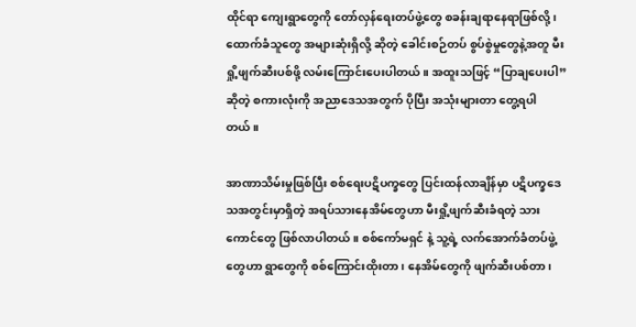ထိုင်ရာ ကျေးရွာတွေကို တော်လှန်ရေးတပ်ဖွဲ့တွေ စခန်းချရာနေရာဖြစ်လို့၊ ထောက်ခံသူတွေ အများဆုံးရှိလို့ ဆိုတဲ့ ခေါင်းစဉ်တပ် စွပ်စွဲမှုတွေနဲ့အတူ မီးရှို့ဖျက်ဆီးပစ်ဖို့ လမ်းကြောင်းပေးပါတယ်။ အထူးသဖြင့် “ပြာချပေးပါ” ဆိုတဲ့ စကားလုံးကို အညာဒေသအတွက် ပိုပြီး အသုံးများတာ တွေ့ရပါတယ်။

အာဏာသိမ်းမှုဖြစ်ပြီး စစ်ရေးပဋိပက္ခတွေ ပြင်းထန်လာချိန်မှာ ပဋိပက္ခဒေသအတွင်းမှာရှိတဲ့ အရပ်သားနေအိမ်တွေဟာ မီးရှို့ဖျက်ဆီးခံရတဲ့ သားကောင်တွေ ဖြစ်လာပါတယ်။ စစ်ကော်မရှင် နဲ့ သူ့ရဲ့ လက်အောက်ခံတပ်ဖွဲ့တွေဟာ ရွာတွေကို စစ်ကြောင်းထိုးတာ၊ နေအိမ်တွေကို ဖျက်ဆီးပစ်တာ၊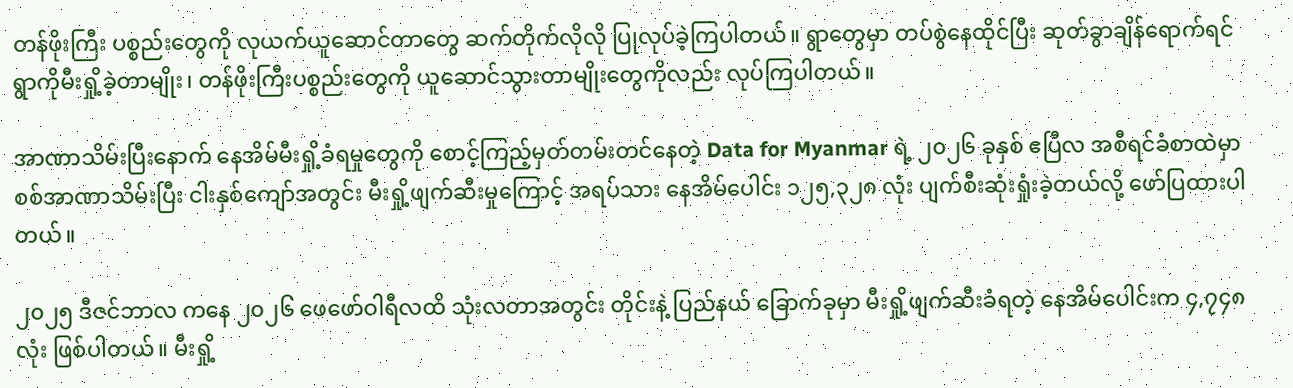တန်ဖိုးကြီး ပစ္စည်းတွေကို လုယက်ယူဆောင်တာတွေ ဆက်တိုက်လိုလို ပြုလုပ်ခဲ့ကြပါတယ်။ ရွာတွေမှာ တပ်စွဲနေထိုင်ပြီး ဆုတ်ခွာချိန်ရောက်ရင် ရွာကိုမီးရှို့ခဲ့တာမျိုး၊ တန်ဖိုးကြီးပစ္စည်းတွေကို ယူဆောင်သွားတာမျိုးတွေကိုလည်း လုပ်ကြပါတယ်။

အာဏာသိမ်းပြီးနောက် နေအိမ်မီးရှို့ခံရမှုတွေကို စောင့်ကြည့်မှတ်တမ်းတင်နေတဲ့ Data for Myanmar ရဲ့ ၂၀၂၆ ခုနှစ် ဧပြီလ အစီရင်ခံစာထဲမှာ စစ်အာဏာသိမ်းပြီး ငါးနှစ်ကျော်အတွင်း မီးရှို့ဖျက်ဆီးမှုကြောင့် အရပ်သား နေအိမ်ပေါင်း ၁၂၅,၃၂၈ လုံး ပျက်စီးဆုံးရှုံးခဲ့တယ်လို့ ဖော်ပြထားပါတယ်။

၂၀၂၅ ဒီဇင်ဘာလ ကနေ ၂၀၂၆ ဖေဖော်ဝါရီလထိ သုံးလတာအတွင်း တိုင်းနဲ့ ပြည်နယ် ခြောက်ခုမှာ မီးရှို့ဖျက်ဆီးခံရတဲ့ နေအိမ်ပေါင်းက ၄,၇၄၈ လုံး ဖြစ်ပါတယ်။ မီးရှို့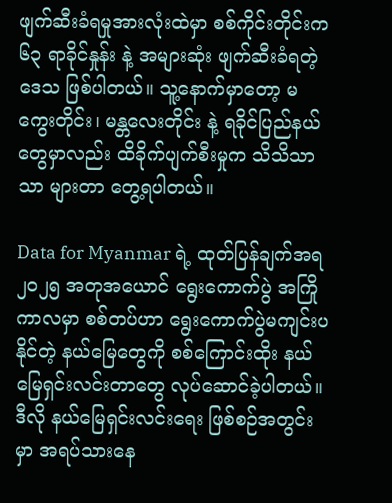ဖျက်ဆီးခံရမှုအားလုံးထဲမှာ စစ်ကိုင်းတိုင်းက ၆၃ ရာခိုင်နှုန်း နဲ့ အများဆုံး ဖျက်ဆီးခံရတဲ့ ဒေသ ဖြစ်ပါတယ်။ သူ့နောက်မှာတော့ မကွေးတိုင်း၊ မန္တလေးတိုင်း နဲ့ ရခိုင်ပြည်နယ် တွေမှာလည်း ထိခိုက်ပျက်စီးမှုက သိသိသာသာ များတာ တွေ့ရပါတယ်။

Data for Myanmar ရဲ့ ထုတ်ပြန်ချက်အရ ၂၀၂၅ အတုအယောင် ရွေးကောက်ပွဲ အကြိုကာလမှာ စစ်တပ်ဟာ ရွေးကောက်ပွဲမကျင်းပနိုင်တဲ့ နယ်မြေတွေကို စစ်ကြောင်းထိုး နယ်မြေရှင်းလင်းတာတွေ လုပ်ဆောင်ခဲ့ပါတယ်။ ဒီလို နယ်မြေရှင်းလင်းရေး ဖြစ်စဉ်အတွင်းမှာ အရပ်သားနေ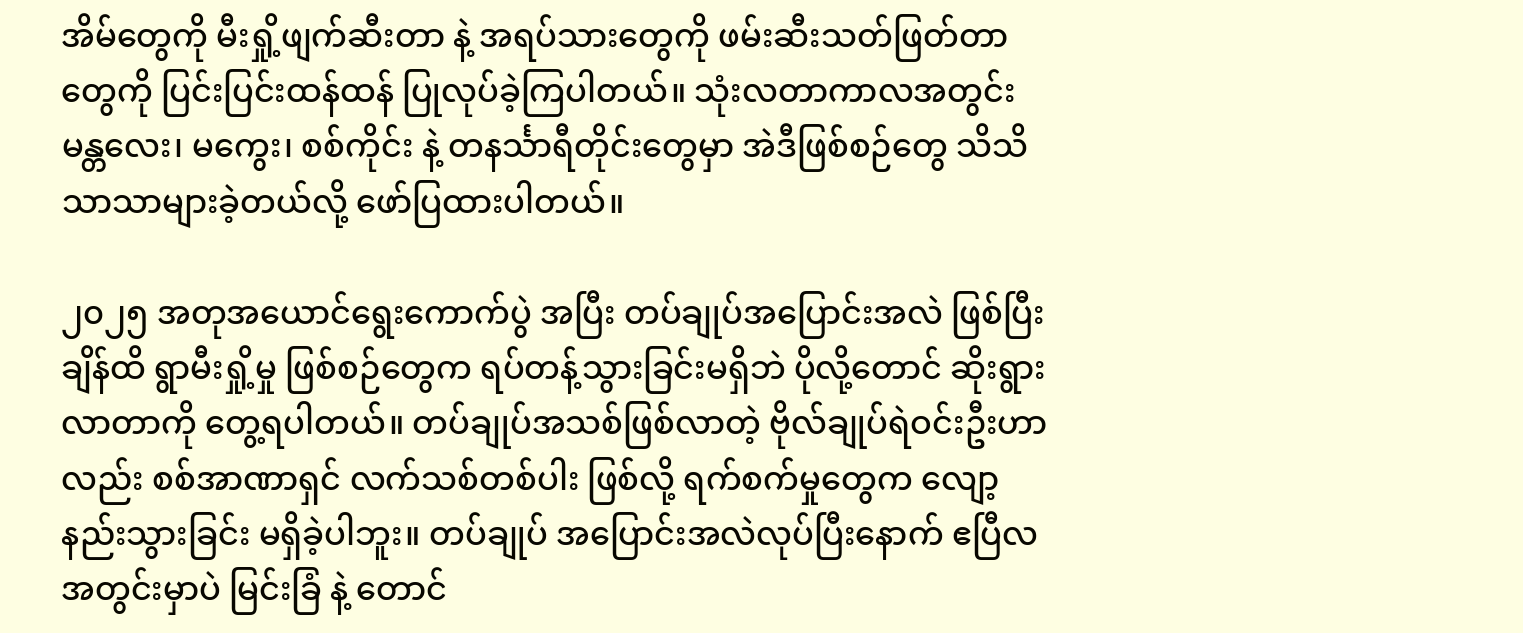အိမ်တွေကို မီးရှို့ဖျက်ဆီးတာ နဲ့ အရပ်သားတွေကို ဖမ်းဆီးသတ်ဖြတ်တာတွေကို ပြင်းပြင်းထန်ထန် ပြုလုပ်ခဲ့ကြပါတယ်။ သုံးလတာကာလအတွင်း မန္တလေး၊ မကွေး၊ စစ်ကိုင်း နဲ့ တနင်္သာရီတိုင်းတွေမှာ အဲဒီဖြစ်စဉ်တွေ သိသိသာသာများခဲ့တယ်လို့ ဖော်ပြထားပါတယ်။

၂၀၂၅ အတုအယောင်ရွေးကောက်ပွဲ အပြီး တပ်ချုပ်အပြောင်းအလဲ ဖြစ်ပြီးချိန်ထိ ရွာမီးရှို့မှု ဖြစ်စဉ်တွေက ရပ်တန့်သွားခြင်းမရှိဘဲ ပိုလို့တောင် ဆိုးရွားလာတာကို တွေ့ရပါတယ်။ တပ်ချုပ်အသစ်ဖြစ်လာတဲ့ ဗိုလ်ချုပ်ရဲဝင်းဦးဟာလည်း စစ်အာဏာရှင် လက်သစ်တစ်ပါး ဖြစ်လို့ ရက်စက်မှုတွေက လျော့နည်းသွားခြင်း မရှိခဲ့ပါဘူး။ တပ်ချုပ် အပြောင်းအလဲလုပ်ပြီးနောက် ဧပြီလအတွင်းမှာပဲ မြင်းခြံ နဲ့ တောင်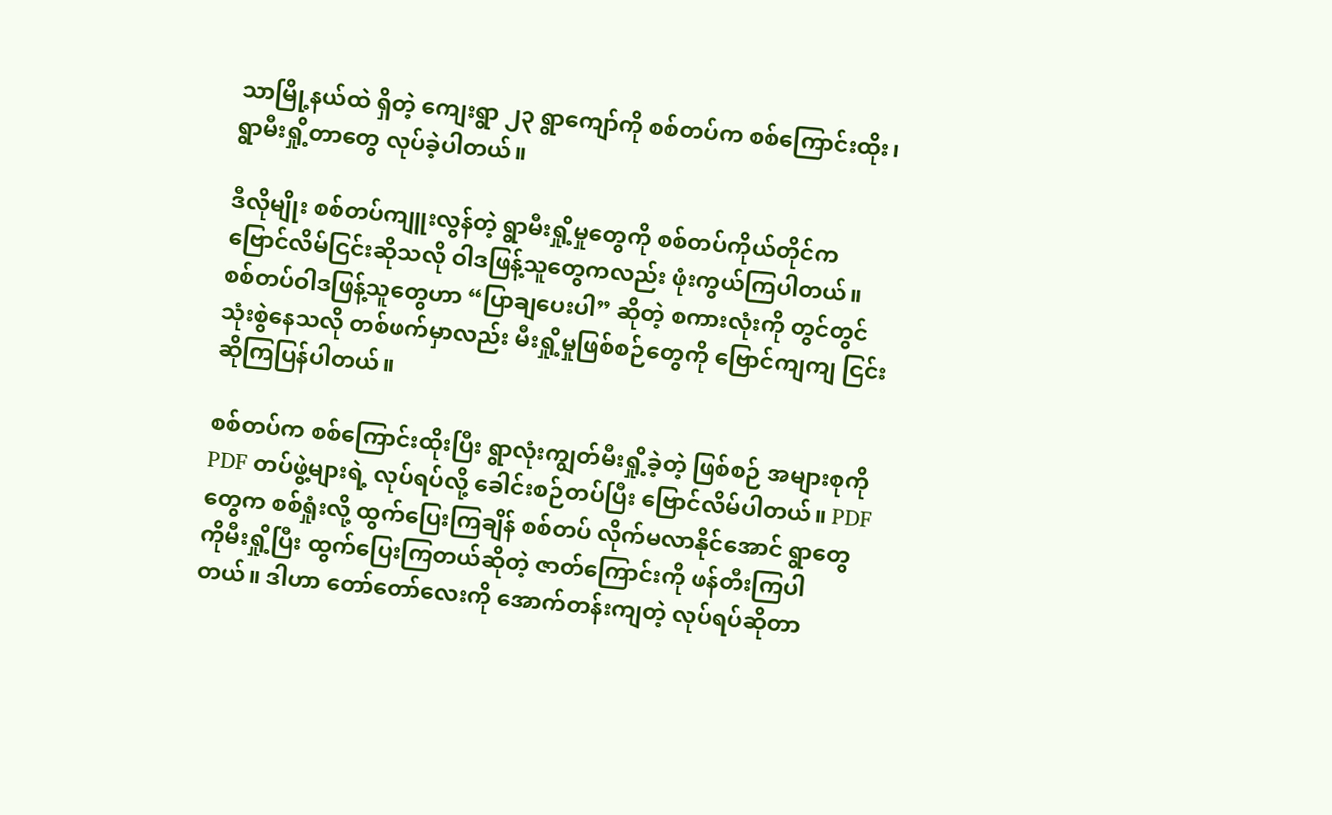သာမြို့နယ်ထဲ ရှိတဲ့ ကျေးရွာ ၂၃ ရွာကျော်ကို စစ်တပ်က စစ်ကြောင်းထိုး၊ ရွာမီးရှို့တာတွေ လုပ်ခဲ့ပါတယ်။

ဒီလိုမျိုး စစ်တပ်ကျူးလွန်တဲ့ ရွာမီးရှို့မှုတွေကို စစ်တပ်ကိုယ်တိုင်က ဗြောင်လိမ်ငြင်းဆိုသလို ဝါဒဖြန့်သူတွေကလည်း ဖုံးကွယ်ကြပါတယ်။ စစ်တပ်ဝါဒဖြန့်သူတွေဟာ “ပြာချပေးပါ” ဆိုတဲ့ စကားလုံးကို တွင်တွင်သုံးစွဲနေသလို တစ်ဖက်မှာလည်း မီးရှို့မှုဖြစ်စဉ်တွေကို ဗြောင်ကျကျ ငြင်းဆိုကြပြန်ပါတယ်။

စစ်တပ်က စစ်ကြောင်းထိုးပြီး ရွာလုံးကျွတ်မီးရှို့ခဲ့တဲ့ ဖြစ်စဉ် အများစုကို PDF တပ်ဖွဲ့များရဲ့ လုပ်ရပ်လို့ ခေါင်းစဉ်တပ်ပြီး ဗြောင်လိမ်ပါတယ်။ PDF တွေက စစ်ရှုံးလို့ ထွက်ပြေးကြချိန် စစ်တပ် လိုက်မလာနိုင်အောင် ရွာတွေကိုမီးရှို့ပြီး ထွက်ပြေးကြတယ်ဆိုတဲ့ ဇာတ်ကြောင်းကို ဖန်တီးကြပါတယ်။ ဒါဟာ တော်တော်လေးကို အောက်တန်းကျတဲ့ လုပ်ရပ်ဆိုတာ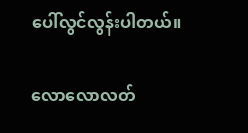ပေါ်လွင်လွန်းပါတယ်။

လောလောလတ်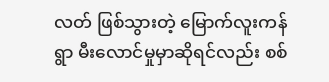လတ် ဖြစ်သွားတဲ့ မြောက်လူးကန်ရွာ မီးလောင်မှုမှာဆိုရင်လည်း စစ်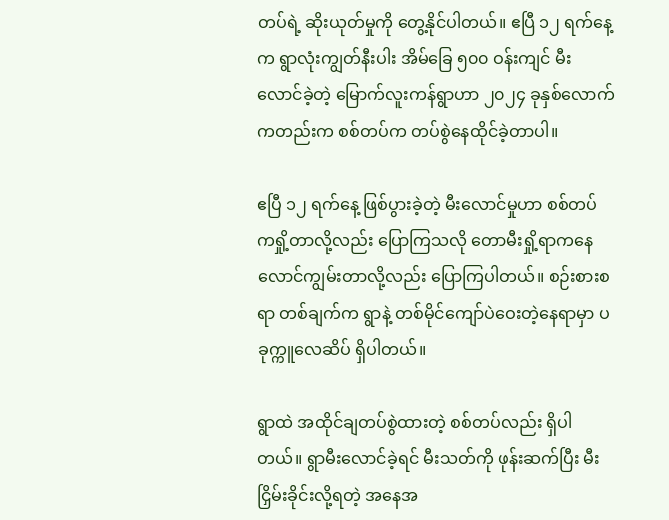တပ်ရဲ့ ဆိုးယုတ်မှုကို တွေ့နိုင်ပါတယ်။ ဧပြီ ၁၂ ရက်နေ့က ရွာလုံးကျွတ်နီးပါး အိမ်ခြေ ၅၀၀ ဝန်းကျင် မီးလောင်ခဲ့တဲ့ မြောက်လူးကန်ရွာဟာ ၂၀၂၄ ခုနှစ်လောက်ကတည်းက စစ်တပ်က တပ်စွဲနေထိုင်ခဲ့တာပါ။

ဧပြီ ၁၂ ရက်နေ့ ဖြစ်ပွားခဲ့တဲ့ မီးလောင်မှုဟာ စစ်တပ်ကရှို့တာလို့လည်း ပြောကြသလို တောမီးရှို့ရာကနေ လောင်ကျွမ်းတာလို့လည်း ပြောကြပါတယ်။ စဉ်းစားစရာ တစ်ချက်က ရွာနဲ့ တစ်မိုင်ကျော်ပဲဝေးတဲ့နေရာမှာ ပခုက္ကူလေဆိပ် ရှိပါတယ်။

ရွာထဲ အထိုင်ချတပ်စွဲထားတဲ့ စစ်တပ်လည်း ရှိပါတယ်။ ရွာမီးလောင်ခဲ့ရင် မီးသတ်ကို ဖုန်းဆက်ပြီး မီးငြှိမ်းခိုင်းလို့ရတဲ့ အနေအ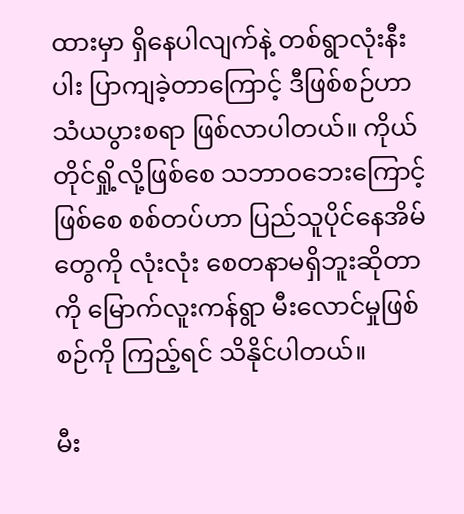ထားမှာ ရှိနေပါလျက်နဲ့ တစ်ရွာလုံးနီးပါး ပြာကျခဲ့တာကြောင့် ဒီဖြစ်စဉ်ဟာ သံယပွားစရာ ဖြစ်လာပါတယ်။ ကိုယ်တိုင်ရှို့လို့ဖြစ်စေ သဘာဝဘေးကြောင့်ဖြစ်စေ စစ်တပ်ဟာ ပြည်သူပိုင်နေအိမ်တွေကို လုံးလုံး စေတနာမရှိဘူးဆိုတာကို မြောက်လူးကန်ရွာ မီးလောင်မှုဖြစ်စဉ်ကို ကြည့်ရင် သိနိုင်ပါတယ်။

မီး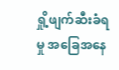ရှို့ဖျက်ဆီးခံရမှု အခြေအနေ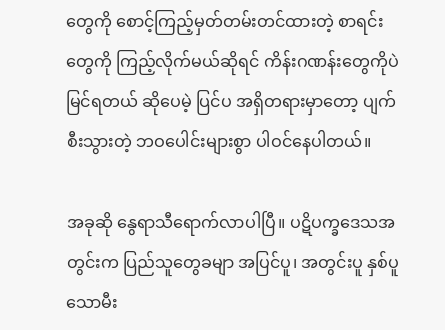တွေကို စောင့်ကြည့်မှတ်တမ်းတင်ထားတဲ့ စာရင်းတွေကို ကြည့်လိုက်မယ်ဆိုရင် ကိန်းဂဏန်းတွေကိုပဲ မြင်ရတယ် ဆိုပေမဲ့ ပြင်ပ အရှိတရားမှာတော့ ပျက်စီးသွားတဲ့ ဘဝပေါင်းများစွာ ပါဝင်နေပါတယ်။

အခုဆို နွေရာသီရောက်လာပါပြီ။ ပဋိပက္ခဒေသအတွင်းက ပြည်သူတွေခမျာ အပြင်ပူ၊ အတွင်းပူ နှစ်ပူသောမီး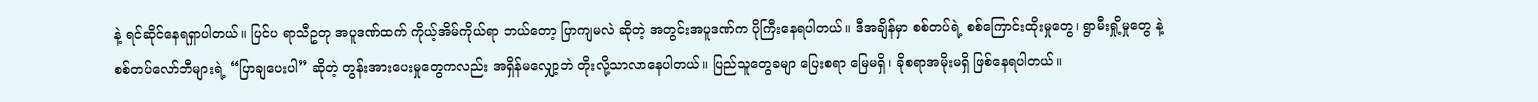နဲ့ ရင်ဆိုင်နေရရှာပါတယ်။ ပြင်ပ ရာသီဥတု အပူဒဏ်ထက် ကိုယ့်အိမ်ကိုယ်ရာ ဘယ်တော့ ပြာကျမလဲ ဆိုတဲ့ အတွင်းအပူဒဏ်က ပိုကြီးနေရပါတယ်။ ဒီအချိန်မှာ စစ်တပ်ရဲ့ စစ်ကြောင်းထိုးမှုတွေ၊ ရွာမီးရှို့မှုတွေ နဲ့ စစ်တပ်လော်ဘီများရဲ့ “ပြာချပေးပါ” ဆိုတဲ့ တွန်းအားပေးမှုတွေကလည်း အရှိန်မလျှော့ဘဲ တိုးလို့သာလာနေပါတယ်။ ပြည်သူတွေခမျာ ပြေးစရာ မြေမရှိ၊ ခိုစရာအမိုးမရှိ ဖြစ်နေရပါတယ်။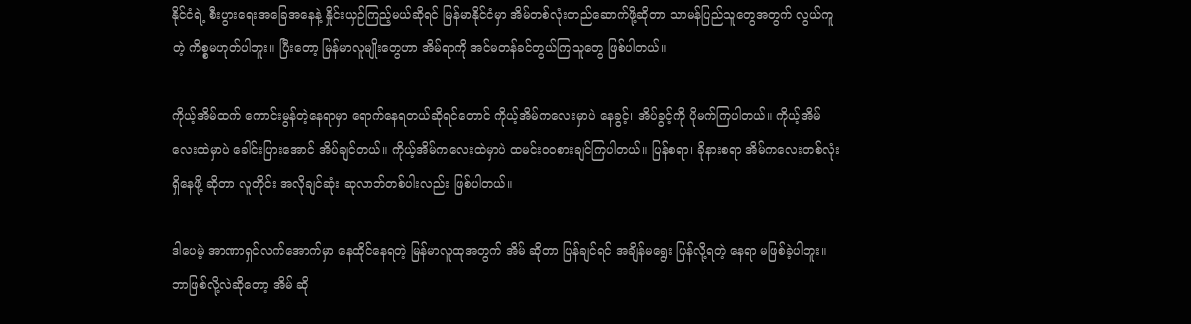နိုင်ငံရဲ့ စီးပွားရေးအခြေအနေနဲ့ နှိုင်းယှဉ်ကြည့်မယ်ဆိုရင် မြန်မာနိုင်ငံမှာ အိမ်တစ်လုံးတည်ဆောက်ဖို့ဆိုတာ သာမန်ပြည်သူတွေအတွက် လွယ်ကူတဲ့ ကိစ္စမဟုတ်ပါဘူး။ ပြီးတော့ မြန်မာလူမျိုးတွေဟာ အိမ်ရာကို အင်မတန်ခင်တွယ်ကြသူတွေ ဖြစ်ပါတယ်။

ကိုယ့်အိမ်ထက် ကောင်းမွန်တဲ့နေရာမှာ ရောက်နေရတယ်ဆိုရင်တောင် ကိုယ့်အိမ်ကလေးမှာပဲ နေခွင့်၊ အိပ်ခွင့်ကို ပိုမက်ကြပါတယ်။ ကိုယ့်အိမ်လေးထဲမှာပဲ ခေါင်းပြားအောင် အိပ်ချင်တယ်။ ကိုယ့်အိမ်ကလေးထဲမှာပဲ ထမင်းဝဝစားချင်ကြပါတယ်။ ပြန်စရာ၊ ခိုနားစရာ အိမ်ကလေးတစ်လုံး ရှိနေဖို့ ဆိုတာ လူတိုင်း အလိုချင်ဆုံး ဆုလာဘ်တစ်ပါးလည်း ဖြစ်ပါတယ်။

ဒါပေမဲ့ အာဏာရှင်လက်အောက်မှာ နေထိုင်နေရတဲ့ မြန်မာလူထုအတွက် အိမ် ဆိုတာ ပြန်ချင်ရင် အချိန်မရွေး ပြန်လို့ရတဲ့ နေရာ မဖြစ်ခဲ့ပါဘူး။ ဘာဖြစ်လို့လဲဆိုတော့ အိမ် ဆို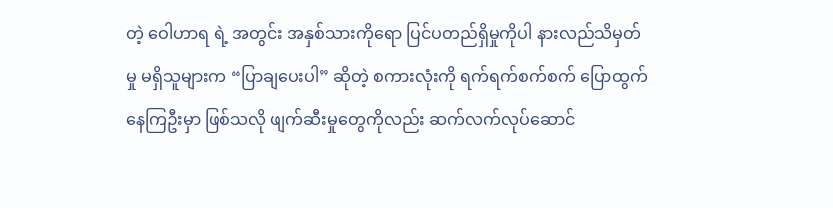တဲ့ ဝေါဟာရ ရဲ့ အတွင်း အနှစ်သားကိုရော ပြင်ပတည်ရှိမှုကိုပါ နားလည်သိမှတ်မှု မရှိသူများက “ပြာချပေးပါ” ဆိုတဲ့ စကားလုံးကို ရက်ရက်စက်စက် ပြောထွက်နေကြဦးမှာ ဖြစ်သလို ဖျက်ဆီးမှုတွေကိုလည်း ဆက်လက်လုပ်ဆောင်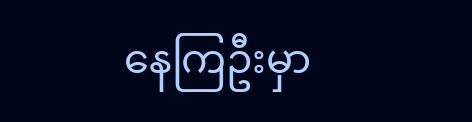နေကြဦးမှာ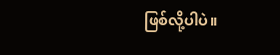ဖြစ်လို့ပါပဲ။